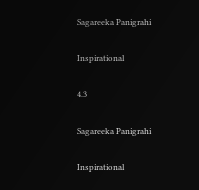Sagareeka Panigrahi

Inspirational

4.3

Sagareeka Panigrahi

Inspirational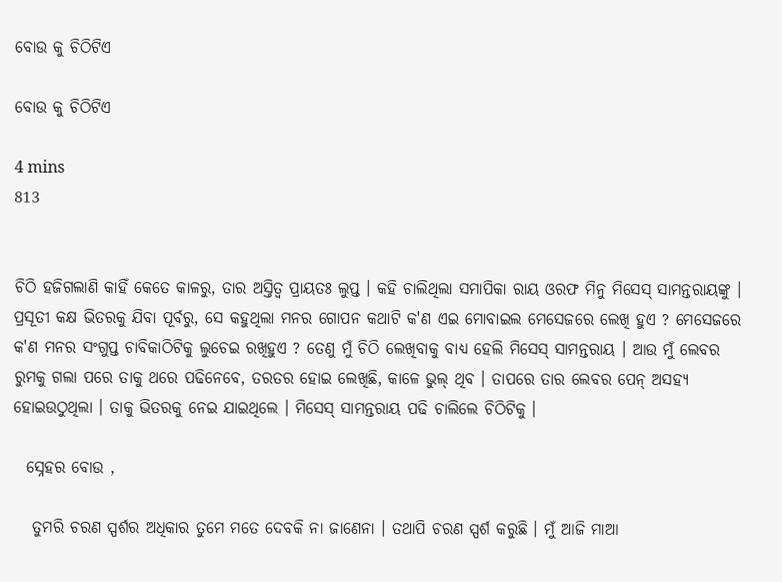ବୋଉ କୁ ଚିଠିଟିଏ

ବୋଉ କୁ ଚିଠିଟିଏ

4 mins
813


ଚିଠି ହଜିଗଲାଣି କାହିଁ କେତେ କାଳରୁ, ତାର ଅସ୍ତିତ୍ୱ ପ୍ରାୟତଃ ଲୁପ୍ତ । କହି ଚାଲିଥିଲା ସମାପିକା ରାୟ ଓରଫ ମିନୁ ମିସେସ୍ ସାମନ୍ତରାୟଙ୍କୁ । ପ୍ରସୂତୀ କକ୍ଷ ଭିତରକୁ ଯିବା ପୂର୍ବରୁ, ସେ କହୁଥିଲା ମନର ଗୋପନ କଥାଟି କ'ଣ ଏଇ ମୋବାଇଲ ମେସେଜରେ ଲେଖି ହୁଏ ? ମେସେଜରେ କ'ଣ ମନର ସଂଗୁପ୍ତ ଚାବିକାଠିଟିକୁ ଲୁଚେଇ ରଖିହୁଏ ? ତେଣୁ ମୁଁ ଚିଠି ଲେଖିବାକୁ ବାଧ୍ୟ ହେଲି ମିସେସ୍ ସାମନ୍ତରାୟ । ଆଉ ମୁଁ ଲେବର ରୁମକୁ ଗଲା ପରେ ତାକୁ ଥରେ ପଢିନେବେ, ତରତର ହୋଇ ଲେଖିଛି, କାଳେ ଭୁଲ୍ ଥିବ । ତାପରେ ତାର ଲେବର ପେନ୍ ଅସହ୍ୟ ହୋଇଉଠୁଥିଲା । ତାକୁ ଭିତରକୁ ନେଇ ଯାଇଥିଲେ । ମିସେସ୍ ସାମନ୍ତରାୟ ପଢି ଚାଲିଲେ ଚିଠିଟିକୁ ।

  ସ୍ନେହର ବୋଉ ,

   ତୁମରି ଚରଣ ସ୍ପର୍ଶର ଅଧିକାର ତୁମେ ମତେ ଦେବକି ନା ଜାଣେନା । ତଥାପି ଚରଣ ସ୍ପର୍ଶ କରୁଛି । ମୁଁ ଆଜି ମାଆ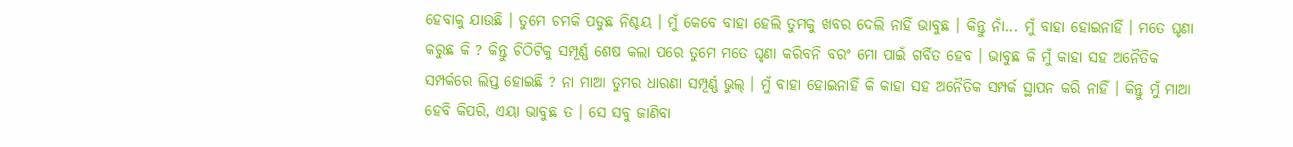ହେବାକୁ ଯାଉଛି । ତୁମେ ଚମକି ପଡୁଛ ନିଶ୍ଚୟ । ମୁଁ କେବେ ବାହା ହେଲି ତୁମକୁ ଖବର ଦେଲି ନାହିଁ ଭାବୁଛ । କିନ୍ତୁ ନାଁ... ମୁଁ ବାହା ହୋଇନାହିଁ । ମତେ ଘୃଣା କରୁଛ କି ? କିନ୍ତୁ ଚିଠିଟିକୁ ସମ୍ପୂର୍ଣ୍ଣ ଶେଷ କଲା ପରେ ତୁମେ ମତେ ଘୃଣା କରିବନି ବରଂ ମୋ ପାଇଁ ଗର୍ବିତ ହେବ । ଭାବୁଛ କି ମୁଁ କାହା ସହ ଅନୈତିକ ସମ୍ପର୍କରେ ଲିପ୍ତ ହୋଇଛି ? ନା ମାଆ ତୁମର ଧାରଣା ସମ୍ପୂର୍ଣ୍ଣ ଭୁଲ୍ । ମୁଁ ବାହା ହୋଇନାହିଁ କି କାହା ସହ ଅନୈତିକ ସମ୍ପର୍କ ସ୍ଥାପନ କରି ନାହିଁ । କିନ୍ତୁ ମୁଁ ମାଆ ହେବି କିପରି, ଏୟା ଭାବୁଛ ତ । ସେ ସବୁ ଜାଣିବା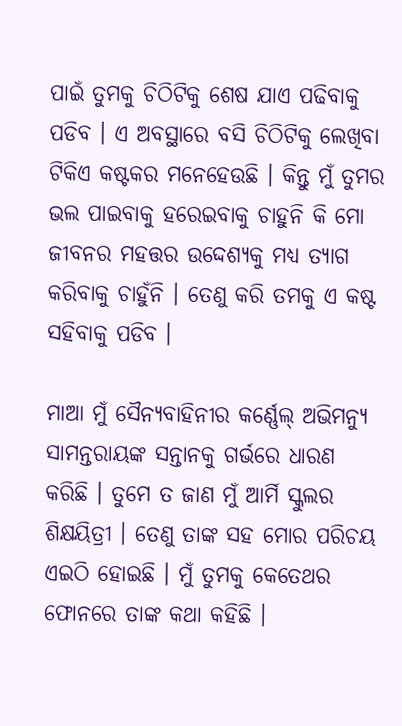ପାଇଁ ତୁମକୁ ଚିଠିଟିକୁ ଶେଷ ଯାଏ ପଢିବାକୁ ପଡିବ । ଏ ଅବସ୍ଥାରେ ବସି ଚିଠିଟିକୁ ଲେଖିବା ଟିକିଏ କଷ୍ଟକର ମନେହେଉଛି । କିନ୍ତୁ ମୁଁ ତୁମର ଭଲ ପାଇବାକୁ ହରେଇବାକୁ ଚାହୁନି କି ମୋ ଜୀବନର ମହତ୍ତର ଉଦ୍ଦେଶ୍ୟକୁ ମଧ୍ୟ ତ୍ୟାଗ କରିବାକୁ ଚାହୁଁନି । ତେଣୁ କରି ତମକୁ ଏ କଷ୍ଟ ସହିବାକୁ ପଡିବ ।

ମାଆ ମୁଁ ସୈନ୍ୟବାହିନୀର କର୍ଣ୍ଣେଲ୍ ଅଭିମନ୍ୟୁ ସାମନ୍ତରାୟଙ୍କ ସନ୍ତାନକୁ ଗର୍ଭରେ ଧାରଣ କରିଛି । ତୁମେ ତ ଜାଣ ମୁଁ ଆର୍ମି ସ୍କୁଲର ଶିକ୍ଷୟିତ୍ରୀ । ତେଣୁ ତାଙ୍କ ସହ ମୋର ପରିଚୟ ଏଇଠି ହୋଇଛି । ମୁଁ ତୁମକୁ କେତେଥର ଫୋନରେ ତାଙ୍କ କଥା କହିଛି ।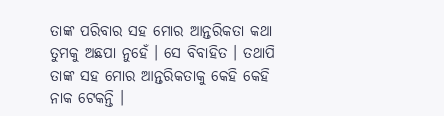ତାଙ୍କ ପରିବାର ସହ ମୋର ଆନ୍ତରିକତା କଥା ତୁମକୁ ଅଛପା ନୁହେଁ । ସେ ବିବାହିତ । ତଥାପି ତାଙ୍କ ସହ ମୋର ଆନ୍ତରିକତାକୁ କେହି କେହି ନାକ ଟେକନ୍ତି ।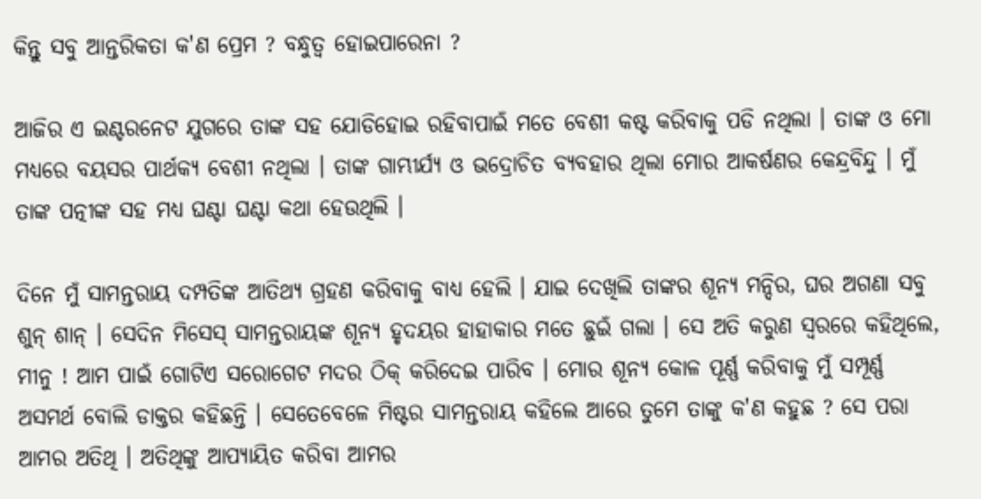କିନ୍ତୁ ସବୁ ଆନ୍ତରିକତା କ'ଣ ପ୍ରେମ ? ବନ୍ଧୁତ୍ୱ ହୋଇପାରେନା ?

ଆଜିର ଏ ଇଣ୍ଟରନେଟ ଯୁଗରେ ତାଙ୍କ ସହ ଯୋଡିହୋଇ ରହିବାପାଇଁ ମତେ ବେଶୀ କଷ୍ଟ କରିବାକୁ ପଡି ନଥିଲା । ତାଙ୍କ ଓ ମୋ ମଧ୍ୟରେ ବୟସର ପାର୍ଥକ୍ୟ ବେଶୀ ନଥିଲା । ତାଙ୍କ ଗାମ୍ଭୀର୍ଯ୍ୟ ଓ ଭଦ୍ରୋଚିତ ବ୍ୟବହାର ଥିଲା ମୋର ଆକର୍ଷଣର କେନ୍ଦ୍ରବିନ୍ଦୁ । ମୁଁ ତାଙ୍କ ପତ୍ନୀଙ୍କ ସହ ମଧ୍ୟ ଘଣ୍ଟା ଘଣ୍ଟା କଥା ହେଉଥିଲି ।

ଦିନେ ମୁଁ ସାମନ୍ତରାୟ ଦମ୍ପତିଙ୍କ ଆତିଥ୍ୟ ଗ୍ରହଣ କରିବାକୁ ବାଧ୍ୟ ହେଲି । ଯାଇ ଦେଖିଲି ତାଙ୍କର ଶୂନ୍ୟ ମନ୍ଦିର, ଘର ଅଗଣା ସବୁ ଶୁନ୍ ଶାନ୍ । ସେଦିନ ମିସେସ୍ ସାମନ୍ତରାୟଙ୍କ ଶୂନ୍ୟ ହୃଦୟର ହାହାକାର ମତେ ଛୁଇଁ ଗଲା । ସେ ଅତି କରୁଣ ସ୍ୱରରେ କହିଥିଲେ, ମୀନୁ ! ଆମ ପାଇଁ ଗୋଟିଏ ସରୋଗେଟ ମଦର ଠିକ୍ କରିଦେଇ ପାରିବ । ମୋର ଶୂନ୍ୟ କୋଳ ପୂର୍ଣ୍ଣ କରିବାକୁ ମୁଁ ସମ୍ପୂର୍ଣ୍ଣ ଅସମର୍ଥ ବୋଲି ଡାକ୍ତର କହିଛନ୍ତି । ସେତେବେଳେ ମିଷ୍ଟର ସାମନ୍ତରାୟ କହିଲେ ଆରେ ତୁମେ ତାଙ୍କୁ କ'ଣ କହୁଛ ? ସେ ପରା ଆମର ଅତିଥି । ଅତିଥିଙ୍କୁ ଆପ୍ୟାୟିତ କରିବା ଆମର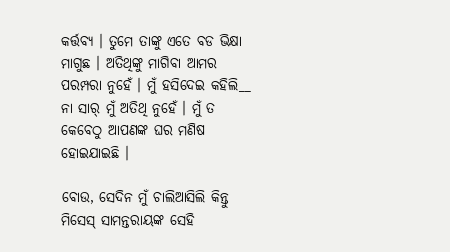କର୍ତ୍ତବ୍ୟ । ତୁମେ ତାଙ୍କୁ ଏତେ ବଡ ଭିକ୍ଷା ମାଗୁଛ । ଅତିଥିଙ୍କୁ ମାଗିବା ଆମର ପରମ୍ପରା ନୁହେଁ । ମୁଁ ହସିଦେଇ କହିଲି__ ନା ସାର୍ ମୁଁ ଅତିଥି ନୁହେଁ । ମୁଁ ତ କେବେଠୁ ଆପଣଙ୍କ ଘର ମଣିଷ ହୋଇଯାଇଛି ।

ବୋଉ, ସେଦିନ ମୁଁ ଚାଲିଆସିଲି କିନ୍ତୁ ମିସେସ୍ ସାମନ୍ତରାୟଙ୍କ ସେହି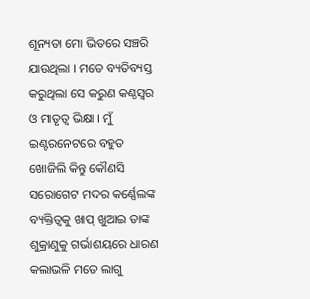ଶୂନ୍ୟତା ମୋ ଭିତରେ ସଞ୍ଚରି ଯାଉଥିଲା । ମତେ ବ୍ୟତିବ୍ୟସ୍ତ କରୁଥିଲା ସେ କରୁଣ କଣ୍ଠସ୍ୱର ଓ ମାତୃତ୍ୱ ଭିକ୍ଷା । ମୁଁ ଇଣ୍ଟରନେଟରେ ବହୁତ ଖୋଜିଲି କିନ୍ତୁ କୌଣସି ସରୋଗେଟ ମଦର କର୍ଣ୍ଣେଲଙ୍କ ବ୍ୟକ୍ତିତ୍ୱକୁ ଖାପ୍ ଖୁଆଇ ତାଙ୍କ ଶୁକ୍ରାଣୁକୁ ଗର୍ଭାଶୟରେ ଧାରଣ କଲାଭଳି ମତେ ଲାଗୁ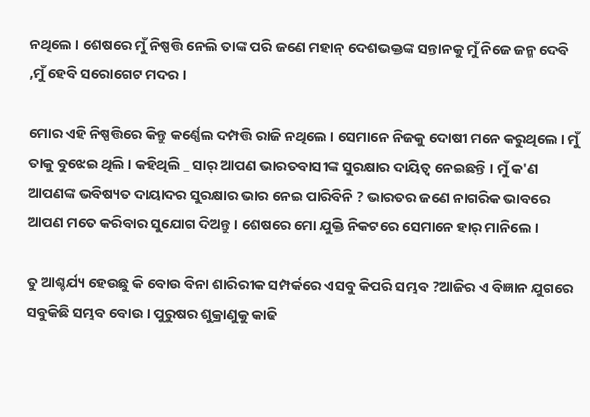ନଥିଲେ । ଶେଷରେ ମୁଁ ନିଷ୍ପତ୍ତି ନେଲି ତାଙ୍କ ପରି ଜଣେ ମହାନ୍ ଦେଶଭକ୍ତଙ୍କ ସନ୍ତାନକୁ ମୁଁ ନିଜେ ଜନ୍ମ ଦେବି ,ମୁଁ ହେବି ସରୋଗେଟ ମଦର ।

ମୋର ଏହି ନିଷ୍ପତ୍ତିରେ କିନ୍ତୁ କର୍ଣ୍ଣେଲ ଦମ୍ପତ୍ତି ରାଜି ନଥିଲେ । ସେମାନେ ନିଜକୁ ଦୋଷୀ ମନେ କରୁଥିଲେ । ମୁଁ ତାକୁ ବୁଝେଇ ଥିଲି । କହିଥିଲି _ ସାର୍ ଆପଣ ଭାରତବାସୀଙ୍କ ସୁରକ୍ଷାର ଦାୟିତ୍ୱ ନେଇଛନ୍ତି । ମୁଁ କ'ଣ ଆପଣଙ୍କ ଭବିଷ୍ୟତ ଦାୟାଦର ସୁରକ୍ଷାର ଭାର ନେଇ ପାରିବିନି ? ଭାରତର ଜଣେ ନାଗରିକ ଭାବରେ ଆପଣ ମତେ କରିବାର ସୁଯୋଗ ଦିଅନ୍ତୁ । ଶେଷରେ ମୋ ଯୁକ୍ତି ନିକଟରେ ସେମାନେ ହାର୍ ମାନିଲେ ।

ତୁ ଆଶ୍ଚର୍ଯ୍ୟ ହେଉଛୁ କି ବୋଉ ବିନା ଶାରିରୀକ ସମ୍ପର୍କରେ ଏସବୁ କିପରି ସମ୍ଭବ ?ଆଜିର ଏ ବିଜ୍ଞାନ ଯୁଗରେ ସବୁକିଛି ସମ୍ଭବ ବୋଉ । ପୁରୁଷର ଶୁକ୍ରାଣୁକୁ କାଢି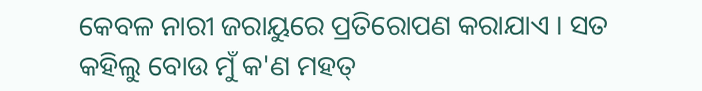କେବଳ ନାରୀ ଜରାୟୁରେ ପ୍ରତିରୋପଣ କରାଯାଏ । ସତ କହିଲୁ ବୋଉ ମୁଁ କ'ଣ ମହତ୍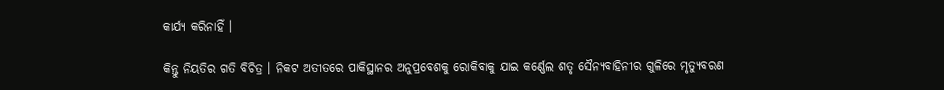କାର୍ଯ୍ୟ କରିନାହିଁ ।

କିନ୍ତୁ ନିୟତିର ଗତି ବିଚିତ୍ର । ନିକଟ ଅତୀତରେ ପାକିସ୍ଥାନର ଅନୁପ୍ରବେଶକୁ ରୋକିବାକୁ ଯାଇ କର୍ଣ୍ଣେଲ ଶତୃ ସୈନ୍ୟବାହିନୀର ଗୁଳିରେ ମୃତ୍ୟୁବରଣ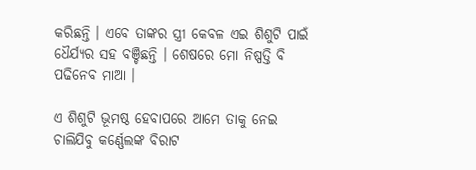କରିଛନ୍ତି । ଏବେ ତାଙ୍କର ସ୍ତ୍ରୀ କେବଳ ଏଇ ଶିଶୁଟି ପାଇଁ ଧୈର୍ଯ୍ୟର ସହ ବଞ୍ଚିଛନ୍ତି । ଶେଷରେ ମୋ ନିଷ୍ପତ୍ତି ବି ପଢିନେବ ମାଆ ।

ଏ ଶିଶୁଟି ଭୂମଷ୍ଠ ହେବାପରେ ଆମେ ତାକୁ ନେଇ ଚାଲିଯିବୁ କର୍ଣ୍ଣେଲଙ୍କ ବିରାଟ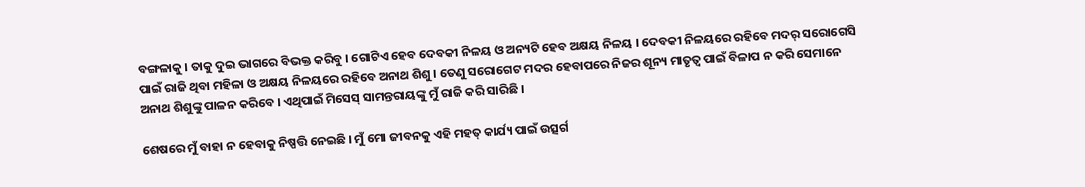ବଙ୍ଗଳାକୁ । ତାକୁ ଦୁଇ ଭାଗରେ ବିଭକ୍ତ କରିବୁ । ଗୋଟିଏ ହେବ ଦେବକୀ ନିଳୟ ଓ ଅନ୍ୟଟି ହେବ ଅକ୍ଷୟ ନିଳୟ । ଦେବକୀ ନିଳୟରେ ରହିବେ ମଦର୍ ସରୋଗେସି ପାଇଁ ରାଜି ଥିବା ମହିଳା ଓ ଅକ୍ଷୟ ନିଳୟରେ ରହିବେ ଅନାଥ ଶିଶୁ । ତେଣୁ ସରୋଗେଟ ମଦର ହେବାପରେ ନିଜର ଶୂନ୍ୟ ମାତୃତ୍ୱ ପାଇଁ ବିଳାପ ନ କରି ସେମାନେ ଅନାଥ ଶିଶୁଙ୍କୁ ପାଳନ କରିବେ । ଏଥିପାଇଁ ମିସେସ୍ ସାମନ୍ତରାୟଙ୍କୁ ମୁଁ ରାଜି କରି ସାରିଛି ।

ଶେଷରେ ମୁଁ ବାହା ନ ହେବାକୁ ନିଷ୍ପତ୍ତି ନେଇଛି । ମୁଁ ମୋ ଜୀବନକୁ ଏହି ମହତ୍ କାର୍ଯ୍ୟ ପାଇଁ ଉତ୍ସର୍ଗ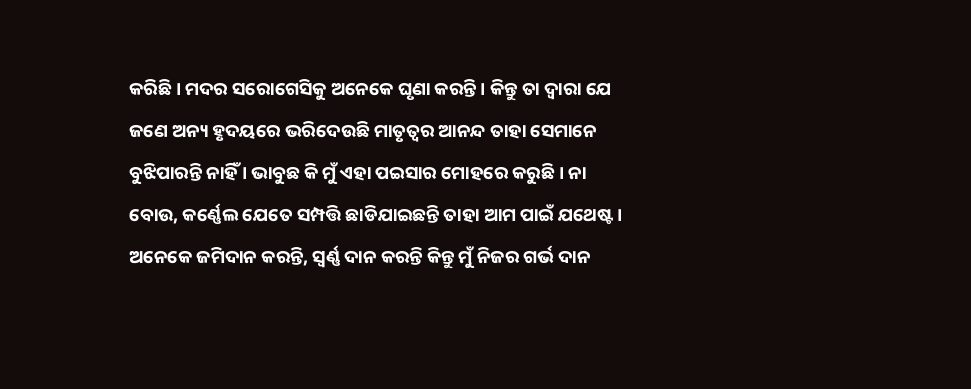କରିଛି । ମଦର ସରୋଗେସିକୁ ଅନେକେ ଘୃଣା କରନ୍ତି । କିନ୍ତୁ ତା ଦ୍ୱାରା ଯେ ଜଣେ ଅନ୍ୟ ହୃଦୟରେ ଭରିଦେଉଛି ମାତୃତ୍ୱର ଆନନ୍ଦ ତାହା ସେମାନେ ବୁଝିପାରନ୍ତି ନାହିଁ । ଭାବୁଛ କି ମୁଁ ଏହା ପଇସାର ମୋହରେ କରୁଛି । ନା ବୋଉ, କର୍ଣ୍ଣେଲ ଯେତେ ସମ୍ପତ୍ତି ଛାଡିଯାଇଛନ୍ତି ତାହା ଆମ ପାଇଁ ଯଥେଷ୍ଟ । ଅନେକେ ଜମିଦାନ କରନ୍ତି, ସ୍ୱର୍ଣ୍ଣ ଦାନ କରନ୍ତି କିନ୍ତୁ ମୁଁ ନିଜର ଗର୍ଭ ଦାନ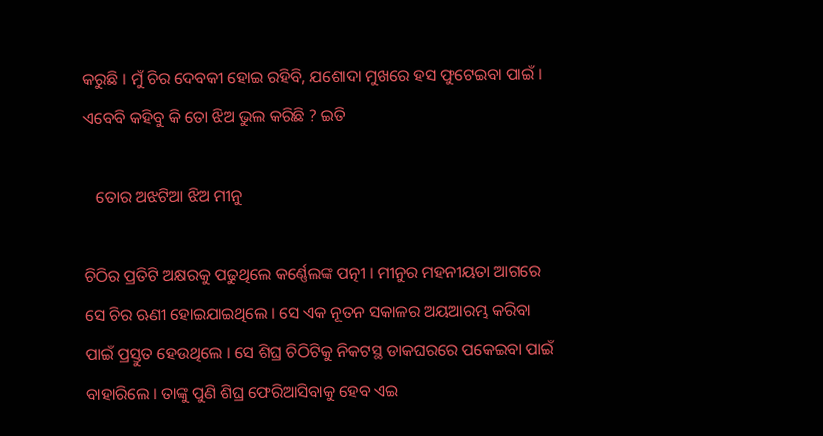କରୁଛି । ମୁଁ ଚିର ଦେବକୀ ହୋଇ ରହିବି, ଯଶୋଦା ମୁଖରେ ହସ ଫୁଟେଇବା ପାଇଁ । ଏବେବି କହିବୁ କି ତୋ ଝିଅ ଭୁଲ କରିଛି ? ଇତି

   ତୋର ଅଝଟିଆ ଝିଅ ମୀନୁ

ଚିଠିର ପ୍ରତିଟି ଅକ୍ଷରକୁ ପଢୁଥିଲେ କର୍ଣ୍ଣେଲଙ୍କ ପତ୍ନୀ । ମୀନୁର ମହନୀୟତା ଆଗରେ ସେ ଚିର ଋଣୀ ହୋଇଯାଇଥିଲେ । ସେ ଏକ ନୂତନ ସକାଳର ଅୟଆରମ୍ଭ କରିବା ପାଇଁ ପ୍ରସ୍ତୁତ ହେଉଥିଲେ । ସେ ଶିଘ୍ର ଚିଠିଟିକୁ ନିକଟସ୍ଥ ଡାକଘରରେ ପକେଇବା ପାଇଁ ବାହାରିଲେ । ତାଙ୍କୁ ପୁଣି ଶିଘ୍ର ଫେରିଆସିବାକୁ ହେବ ଏଇ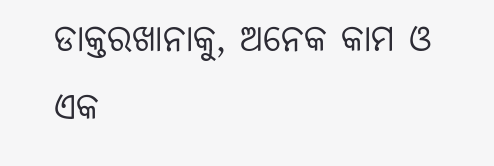ଡାକ୍ତରଖାନାକୁ, ଅନେକ କାମ ଓ ଏକ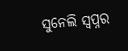ସୁନେଲି ସ୍ୱପ୍ନର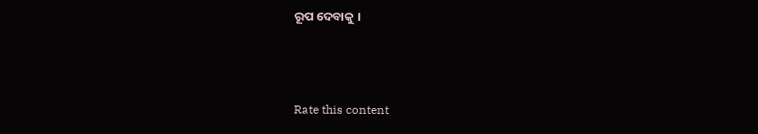ରୂପ ଦେବାକୁ ।



Rate this content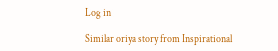Log in

Similar oriya story from Inspirational